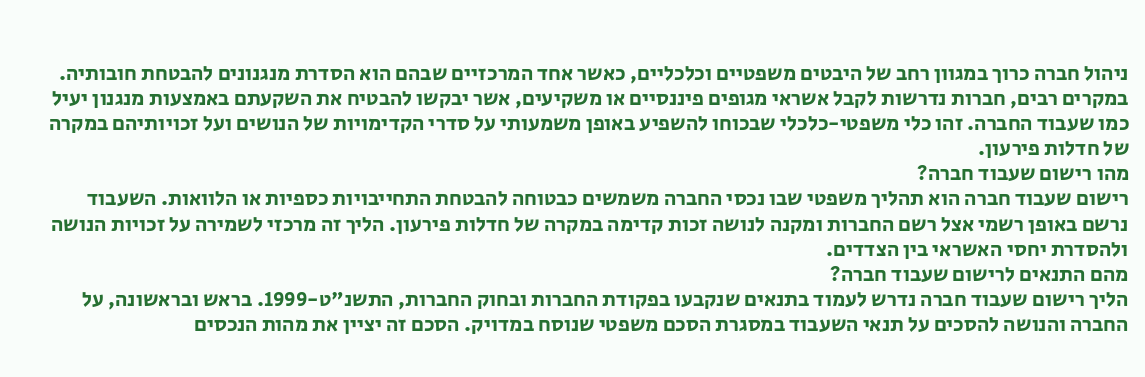ניהול חברה כרוך במגוון רחב של היבטים משפטיים וכלכליים, כאשר אחד המרכזיים שבהם הוא הסדרת מנגנונים להבטחת חובותיה. במקרים רבים, חברות נדרשות לקבל אשראי מגופים פיננסיים או משקיעים, אשר יבקשו להבטיח את השקעתם באמצעות מנגנון יעיל כמו שעבוד החברה. זהו כלי משפטי-כלכלי שבכוחו להשפיע באופן משמעותי על סדרי הקדימויות של הנושים ועל זכויותיהם במקרה של חדלות פירעון.
מהו רישום שעבוד חברה?
רישום שעבוד חברה הוא תהליך משפטי שבו נכסי החברה משמשים כבטוחה להבטחת התחייבויות כספיות או הלוואות. השעבוד נרשם באופן רשמי אצל רשם החברות ומקנה לנושה זכות קדימה במקרה של חדלות פירעון. הליך זה מרכזי לשמירה על זכויות הנושה ולהסדרת יחסי האשראי בין הצדדים.
מהם התנאים לרישום שעבוד חברה?
הליך רישום שעבוד חברה נדרש לעמוד בתנאים שנקבעו בפקודת החברות ובחוק החברות, התשנ"ט-1999. בראש ובראשונה, על החברה והנושה להסכים על תנאי השעבוד במסגרת הסכם משפטי שנוסח במדויק. הסכם זה יציין את מהות הנכסים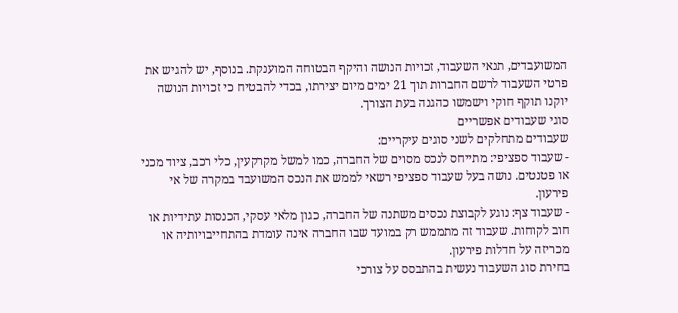המשועבדים, תנאי השעבוד, זכויות הנושה והיקף הבטוחה המוענקת. בנוסף, יש להגיש את פרטי השעבוד לרשם החברות תוך 21 ימים מיום יצירתו, בכדי להבטיח כי זכויות הנושה יוקנו תוקף חוקי וישמשו כהגנה בעת הצורך.
סוגי שעבודים אפשריים
שעבודים מתחלקים לשני סוגים עיקריים:
- שעבוד ספציפי: מתייחס לנכס מסוים של החברה, כמו למשל מקרקעין, כלי רכב, ציוד מכני או פטנטים. נושה בעל שעבוד ספציפי רשאי לממש את הנכס המשועבד במקרה של אי פירעון.
- שעבוד צף: נוגע לקבוצת נכסים משתנה של החברה, כגון מלאי עסקי, הכנסות עתידיות או חוב לקוחות. שעבוד זה מתממש רק במועד שבו החברה אינה עומדת בהתחייבויותיה או מכריזה על חדלות פירעון.
בחירת סוג השעבוד נעשית בהתבסס על צורכי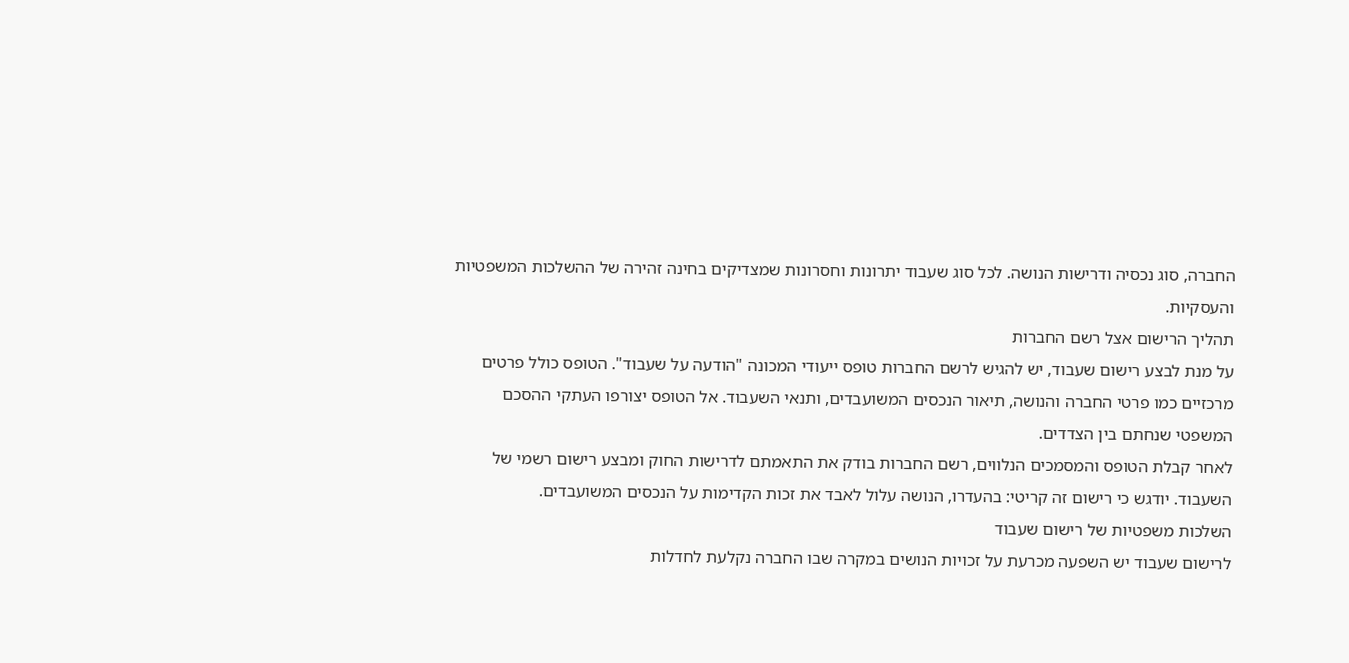החברה, סוג נכסיה ודרישות הנושה. לכל סוג שעבוד יתרונות וחסרונות שמצדיקים בחינה זהירה של ההשלכות המשפטיות והעסקיות.
תהליך הרישום אצל רשם החברות
על מנת לבצע רישום שעבוד, יש להגיש לרשם החברות טופס ייעודי המכונה "הודעה על שעבוד". הטופס כולל פרטים מרכזיים כמו פרטי החברה והנושה, תיאור הנכסים המשועבדים, ותנאי השעבוד. אל הטופס יצורפו העתקי ההסכם המשפטי שנחתם בין הצדדים.
לאחר קבלת הטופס והמסמכים הנלווים, רשם החברות בודק את התאמתם לדרישות החוק ומבצע רישום רשמי של השעבוד. יודגש כי רישום זה קריטי: בהעדרו, הנושה עלול לאבד את זכות הקדימות על הנכסים המשועבדים.
השלכות משפטיות של רישום שעבוד
לרישום שעבוד יש השפעה מכרעת על זכויות הנושים במקרה שבו החברה נקלעת לחדלות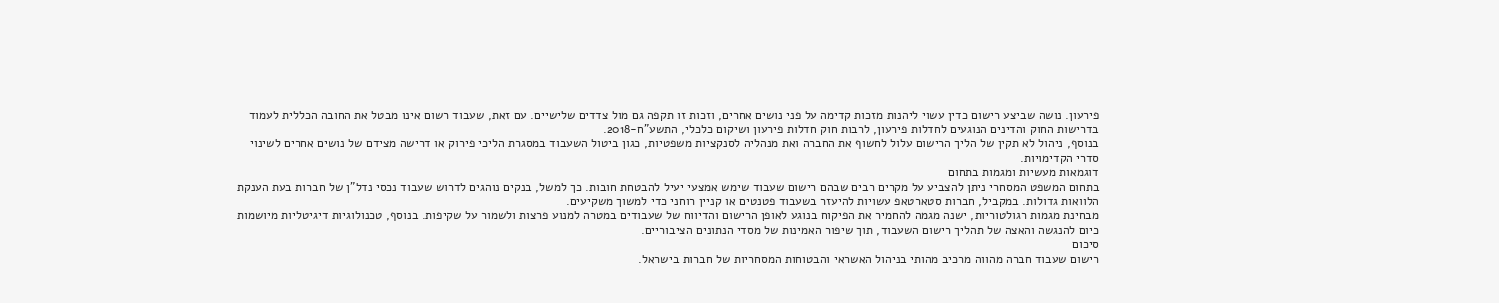פירעון. נושה שביצע רישום כדין עשוי ליהנות מזכות קדימה על פני נושים אחרים, וזכות זו תקפה גם מול צדדים שלישיים. עם זאת, שעבוד רשום אינו מבטל את החובה הכללית לעמוד בדרישות החוק והדינים הנוגעים לחדלות פירעון, לרבות חוק חדלות פירעון ושיקום כלכלי, התשע"ח-2018.
בנוסף, ניהול לא תקין של הליך הרישום עלול לחשוף את החברה ואת מנהליה לסנקציות משפטיות, כגון ביטול השעבוד במסגרת הליכי פירוק או דרישה מצידם של נושים אחרים לשינוי סדרי הקדימויות.
דוגמאות מעשיות ומגמות בתחום
בתחום המשפט המסחרי ניתן להצביע על מקרים רבים שבהם רישום שעבוד שימש אמצעי יעיל להבטחת חובות. כך למשל, בנקים נוהגים לדרוש שעבוד נכסי נדל"ן של חברות בעת הענקת הלוואות גדולות. במקביל, חברות סטארטאפ עשויות להיעזר בשעבוד פטנטים או קניין רוחני כדי למשוך משקיעים.
מבחינת מגמות רגולטוריות, ישנה מגמה להחמיר את הפיקוח בנוגע לאופן הרישום והדיווח של שעבודים במטרה למנוע פרצות ולשמור על שקיפות. בנוסף, טכנולוגיות דיגיטליות מיושמות כיום להנגשה והאצה של תהליך רישום השעבוד, תוך שיפור האמינות של מסדי הנתונים הציבוריים.
סיכום
רישום שעבוד חברה מהווה מרכיב מהותי בניהול האשראי והבטוחות המסחריות של חברות בישראל.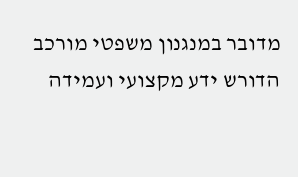מדובר במנגנון משפטי מורכב הדורש ידע מקצועי ועמידה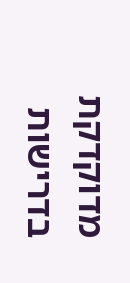מדוקדקת בדרישות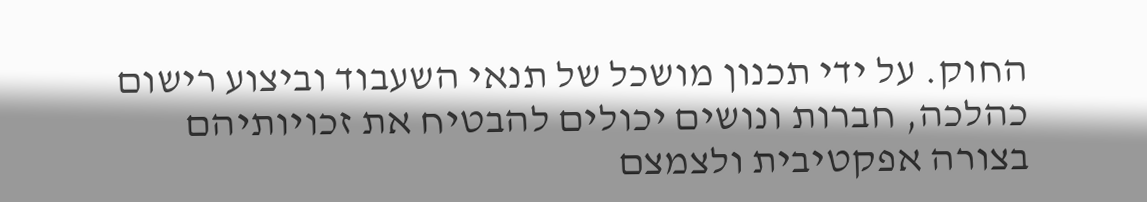החוק. על ידי תכנון מושכל של תנאי השעבוד וביצוע רישום כהלכה, חברות ונושים יכולים להבטיח את זכויותיהם בצורה אפקטיבית ולצמצם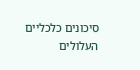סיכונים כלכליים העלולים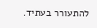להתעורר בעתיד.